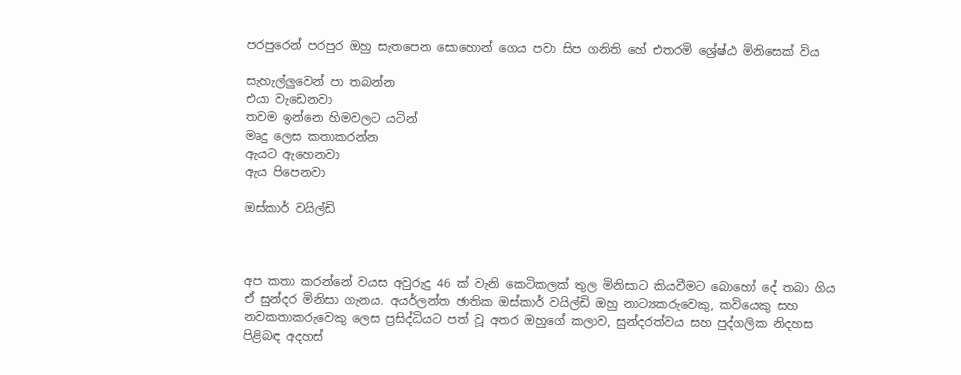පරපුරෙන් පරපුර ඔහු සැතපෙන සොහොන් ගෙය පවා සිප ගනිති හේ එතරමි ශ්‍රේෂ්ඨ මිනිසෙක් විය

සැහැල්ලුවෙන් පා තබන්න
එයා වැඩෙනවා
තවම ඉන්නෙ හිමවලට යටින්
මෘදු ලෙස කතාකරන්න
ඇයට ඇහෙනවා
ඇය පිපෙනවා

ඔස්කාර් වයිල්ඩි



අප කතා කරන්නේ වයස අවුරුදු 46 ක් වැනි කෙටිකලක් තුල මිනිසාට කියවීමට බොහෝ දේ තබා ගිය ඒ සුන්දර මිනිසා ගැනය. අයර්ලන්ත ඡාතික ඔස්කාර් වයිල්ඩි ඔහු නාට්‍යකරුවෙකු, කවියෙකු සහ නවකතාකරුවෙකු ලෙස ප්‍රසිද්ධියට පත් වූ අතර ඔහුගේ කලාව, සුන්දරත්වය සහ පුද්ගලික නිදහස පිළිබඳ අදහස්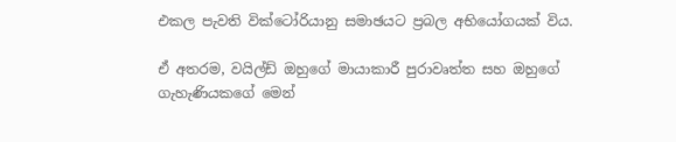එකල පැවති වික්ටෝරියානු සමාඡයට ප්‍රබල අභියෝගයක් විය.

ඒ අතරම, වයිල්ඩ් ඔහුගේ මායාකාරී පුරාවෘත්ත සහ ඔහුගේ ගැහැණියකගේ මෙන්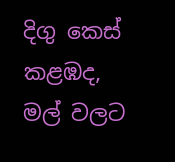දිගු කෙස් කළඹද, මල් වලට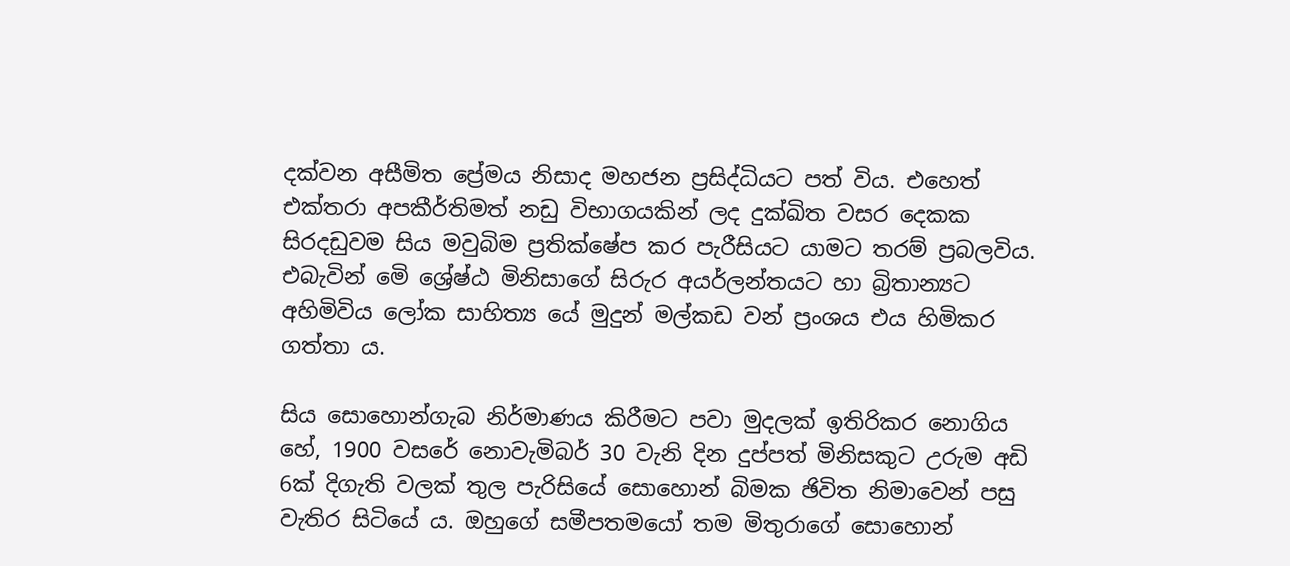දක්වන අසීමිත ප්‍රේමය නිසාද මහජන ප්‍රසිද්ධියට පත් විය. එහෙත් එක්තරා අපකීර්තිමත් නඩු විභාගයකින් ලද දුක්ඛිත වසර දෙකක සිරදඩුවම සිය මවුබිම ප්‍රතික්ෂේප කර පැරීසියට යාමට තරම් ප්‍රබලවිය. එබැවින් මෙි ශ්‍රේෂ්ඨ මිනිසාගේ සිරුර අයර්ලන්තයට හා බ්‍රිතාන්‍යට අහිමිවිය ලෝක සාහිත්‍ය යේ මුදුන් මල්කඩ වන් ප්‍රංශය එය හිමිකර ගත්තා ය.

සිය සොහොන්ගැබ නිර්මාණය කිරීමට පවා මුදලක් ඉතිරිකර නොගිය හේ, 1900 වසරේ නොවැමිබර් 30 වැනි දින දුප්පත් මිනිසකුට උරුම අඩි 6ක් දිගැති වලක් තුල පැරිසියේ සොහොන් බිමක ඡිවිත නිමාවෙන් පසු වැතිර සිටියේ ය. ඔහුගේ සමීපතමයෝ තම මිතුරාගේ සොහොන්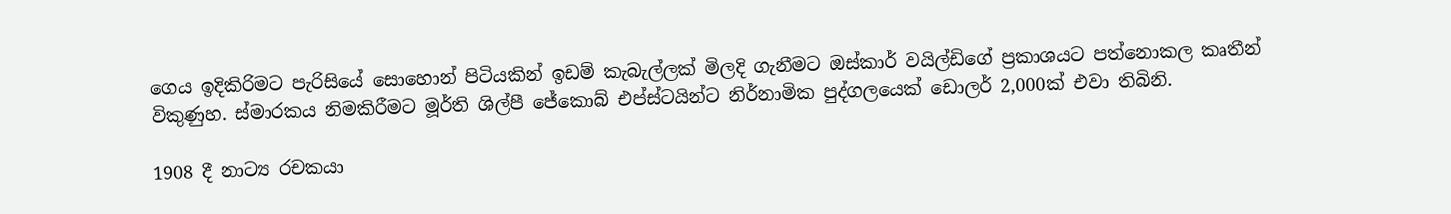ගෙය ඉදිකිරිමට පැරිසියේ සොහොන් පිටියකින් ඉඩම් කැබැල්ලක් මිලදි ගැනීමට ඔස්කාර් වයිල්ඩිගේ ප්‍රකාශයට පත්නොකල කෘතීන් විකුණුහ. ස්මාරකය නිමකිරීමට මූර්ති ශිල්පී ජේකොබ් එප්ස්ටයින්ට නිර්නාමික පුද්ගලයෙක් ඩොලර් 2,000ක් එවා තිබිනි.

1908 දී නාට්‍ය රචකයා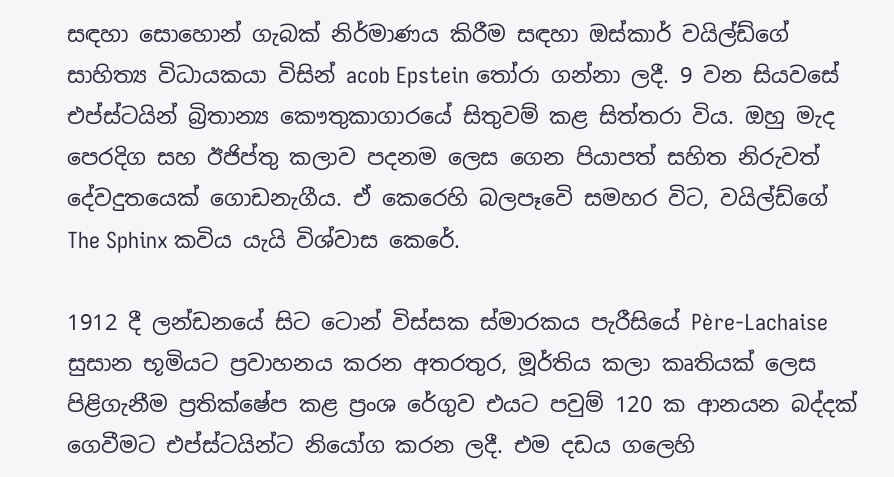සඳහා සොහොන් ගැබක් නිර්මාණය කිරීම සඳහා ඔස්කාර් වයිල්ඩ්ගේ සාහිත්‍ය විධායකයා විසින් acob Epstein තෝරා ගන්නා ලදී. 9 වන සියවසේ එප්ස්ටයින් බ්‍රිතාන්‍ය කෞතුකාගාරයේ සිතුවම් කළ සිත්තරා විය. ඔහු මැද පෙරදිග සහ ඊජිප්තු කලාව පදනම ලෙස ගෙන පියාපත් සහිත නිරුවත් දේවදුතයෙක් ගොඩනැගීය. ඒ කෙරෙහි බලපෑවෙි සමහර විට, වයිල්ඩ්ගේ The Sphinx කවිය යැයි විශ්වාස කෙරේ.

1912 දී ලන්ඩනයේ සිට ටොන් විස්සක ස්මාරකය පැරීසියේ Père-Lachaise සුසාන භූමියට ප්‍රවාහනය කරන අතරතුර, මූර්තිය කලා කෘතියක් ලෙස පිළිගැනීම ප්‍රතික්ෂේප කළ ප්‍රංශ රේගුව එයට පවුම් 120 ක ආනයන බද්දක් ගෙවීමට එප්ස්ටයින්ට නියෝග කරන ලදී. එම දඩය ගලෙහි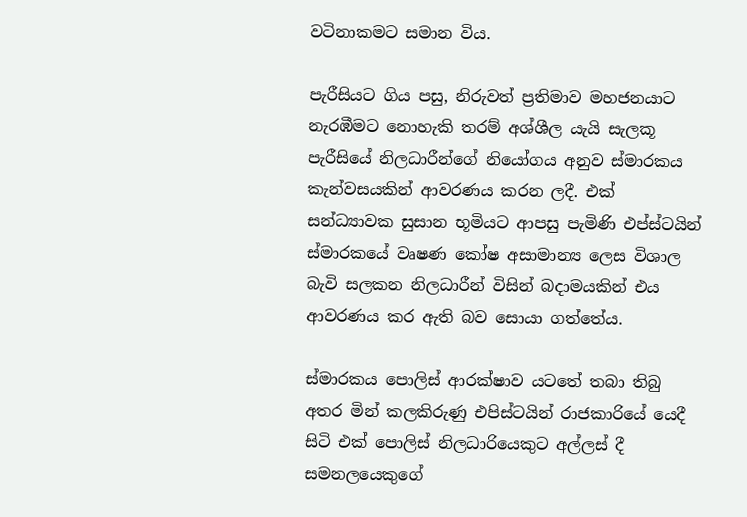වටිනාකමට සමාන විය.

පැරීසියට ගිය පසු, නිරුවත් ප්‍රතිමාව මහජනයාට නැරඹීමට නොහැකි තරම් අශ්ශීල යැයි සැලකූ පැරීසියේ නිලධාරීන්ගේ නියෝගය අනුව ස්මාරකය කැන්වසයකින් ආවරණය කරන ලදී. එක් සන්ධ්‍යාවක සුසාන භූමියට ආපසු පැමිණි එප්ස්ටයින් ස්මාරකයේ වෘෂණ කෝෂ අසාමාන්‍ය ලෙස විශාල බැවි සලකන නිලධාරීන් විසින් බදාමයකින් එය ආවරණය කර ඇති බව සොයා ගත්තේය.

ස්මාරකය පොලිස් ආරක්ෂාව යටතේ තබා තිබු අතර මින් කලකිරුණු එපිස්ටයින් රාජකාරියේ යෙදී සිටි එක් පොලිස් නිලධාරියෙකුට අල්ලස් දී සමනලයෙකුගේ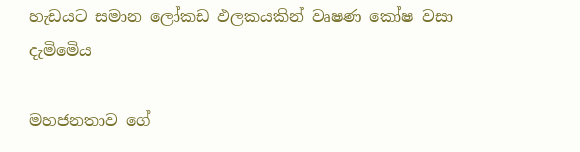හැඩයට සමාන ලෝකඩ ඵලකයකින් වෘෂණ කෝෂ වසා දැමිමෙිය

මහජනතාව ගේ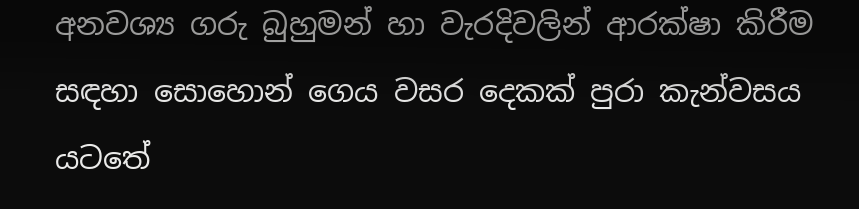අනවශ්‍ය ගරු බුහුමන් හා වැරදිවලින් ආරක්ෂා කිරීම සඳහා සොහොන් ගෙය වසර දෙකක් පුරා කැන්වසය යටතේ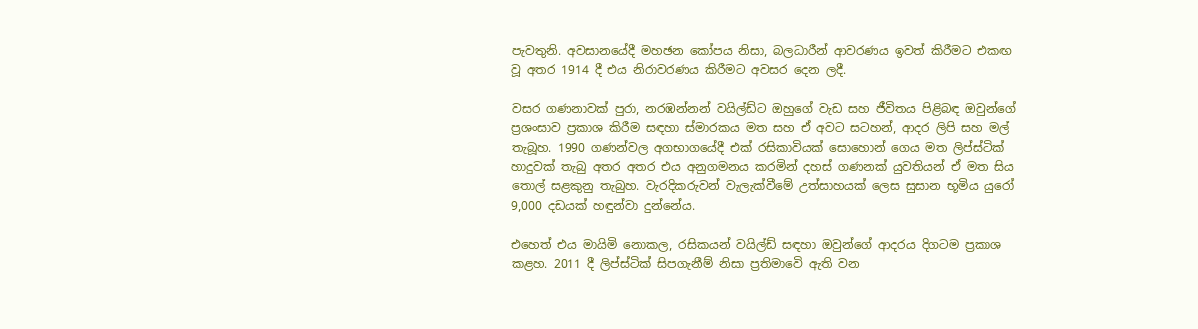පැවතුනි. අවසානයේදී මහඡන කෝපය නිසා, බලධාරීන් ආවරණය ඉවත් කිරීමට එකඟ වූ අතර 1914 දී එය නිරාවරණය කිරීමට අවසර දෙන ලදී.

වසර ගණනාවක් පුරා, නරඹන්නන් වයිල්ඩ්ට ඔහුගේ වැඩ සහ ජීවිතය පිළිබඳ ඔවුන්ගේ ප්‍රශංසාව ප්‍රකාශ කිරීම සඳහා ස්මාරකය මත සහ ඒ අවට සටහන්, ආදර ලිපි සහ මල් තැබූහ. 1990 ගණන්වල අගභාගයේදී එක් රසිකාවියක් සොහොන් ගෙය මත ලිප්ස්ටික් හාදුවක් තැබු අතර අතර එය අනුගමනය කරමින් දහස් ගණනක් යුවතියන් ඒ මත සිය තොල් සළකුනු තැබුහ. වැරදිකරුවන් වැලැක්වීමේ උත්සාහයක් ලෙස සුසාන භූමිය යුරෝ 9,000 දඩයක් හඳුන්වා දුන්නේය.

එහෙත් එය මායිමි නොකල, රසිකයන් වයිල්ඩ් සඳහා ඔවුන්ගේ ආදරය දිගටම ප්‍රකාශ කළහ. 2011 දී ලිප්ස්ටික් සිපගැනීම් නිසා ප්‍රතිමාවෙි ඇති වන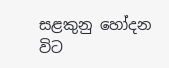සළකුනු හෝදන විට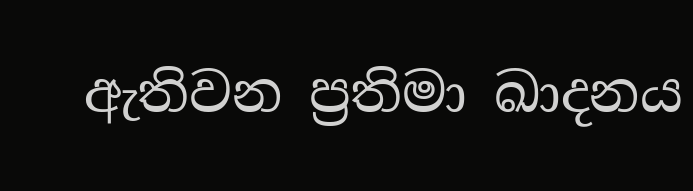ඇතිවන ප්‍රතිමා ඛාදනය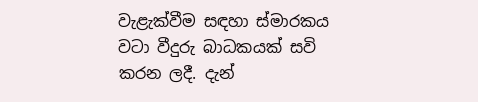වැළැක්වීම සඳහා ස්මාරකය වටා වීදුරු බාධකයක් සවි කරන ලදී. දැන්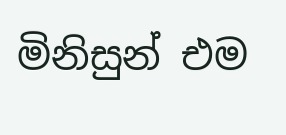මිනිසුන් එම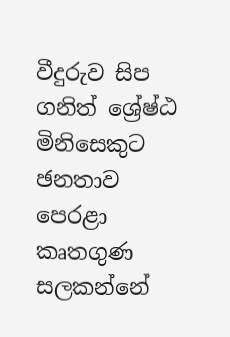වීදුරුව සිප ගනිත් ශ්‍රේෂ්ඨ මිනිසෙකුට ඡනතාව පෙරළා කෘතගුණ සලකන්නේ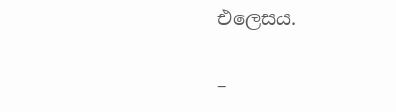එලෙසය.

–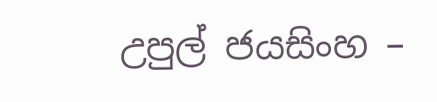උපුල් ජයසිංහ –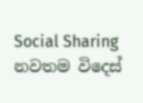Social Sharing
නවතම විදෙස්